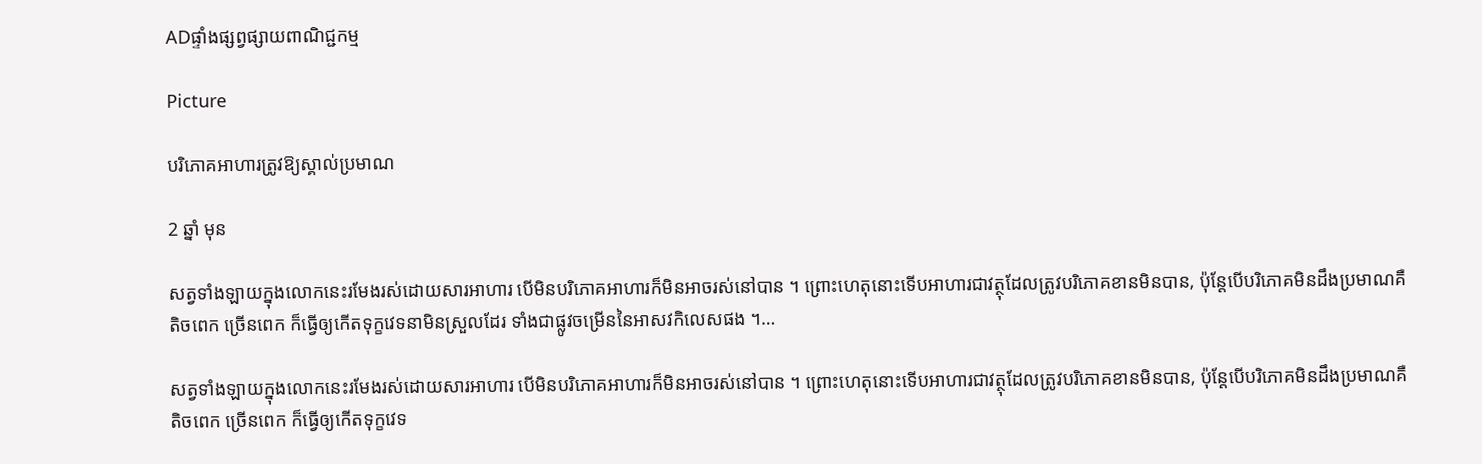ADផ្ទាំងផ្សព្វផ្សាយពាណិជ្ជកម្ម

Picture

បរិភោគអាហារត្រូវឱ្យស្គាល់ប្រមាណ

2 ឆ្នាំ មុន

សត្វទាំងឡាយក្នុងលោកនេះរមែងរស់ដោយសារអាហារ បើមិនបរិភោគអាហារក៏មិនអាចរស់នៅបាន ។ ព្រោះហេតុនោះទើបអាហារជាវត្ថុដែលត្រូវបរិភោគខានមិនបាន, ប៉ុន្តែបើបរិភោគមិនដឹងប្រមាណគឺ តិចពេក ច្រើនពេក ក៏ធ្វើឲ្យកើតទុក្ខវេទនាមិនស្រួលដែរ ទាំងជាផ្លូវចម្រើននៃអាសវកិលេសផង ។…

សត្វទាំងឡាយក្នុងលោកនេះរមែងរស់ដោយសារអាហារ បើមិនបរិភោគអាហារក៏មិនអាចរស់នៅបាន ។ ព្រោះហេតុនោះទើបអាហារជាវត្ថុដែលត្រូវបរិភោគខានមិនបាន, ប៉ុន្តែបើបរិភោគមិនដឹងប្រមាណគឺ តិចពេក ច្រើនពេក ក៏ធ្វើឲ្យកើតទុក្ខវេទ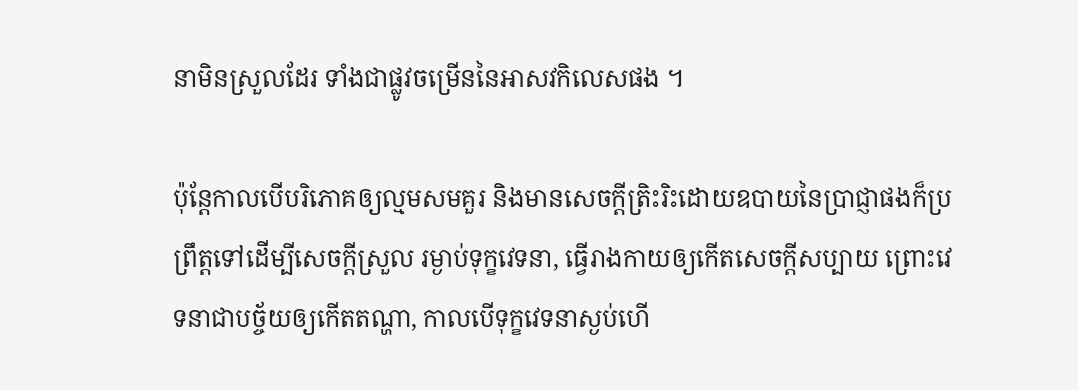នាមិនស្រួលដែរ ទាំងជាផ្លូវចម្រើននៃអាសវកិលេសផង ។

ប៉ុន្តែកាលបើបរិភោគឲ្យល្មមសមគួរ និងមានសេចក្ដីត្រិះរិះដោយឧបាយនៃប្រាជ្ញាផងក៏ប្រព្រឹត្តទៅដើម្បីសេចក្ដីស្រួល រម្ងាប់ទុក្ខវេទនា, ធ្វើរាងកាយឲ្យកើតសេចក្ដីសប្បាយ ព្រោះវេទនាជាបច្ច័យឲ្យកើតតណ្ហា, កាលបើទុក្ខវេទនាស្ងប់ហើ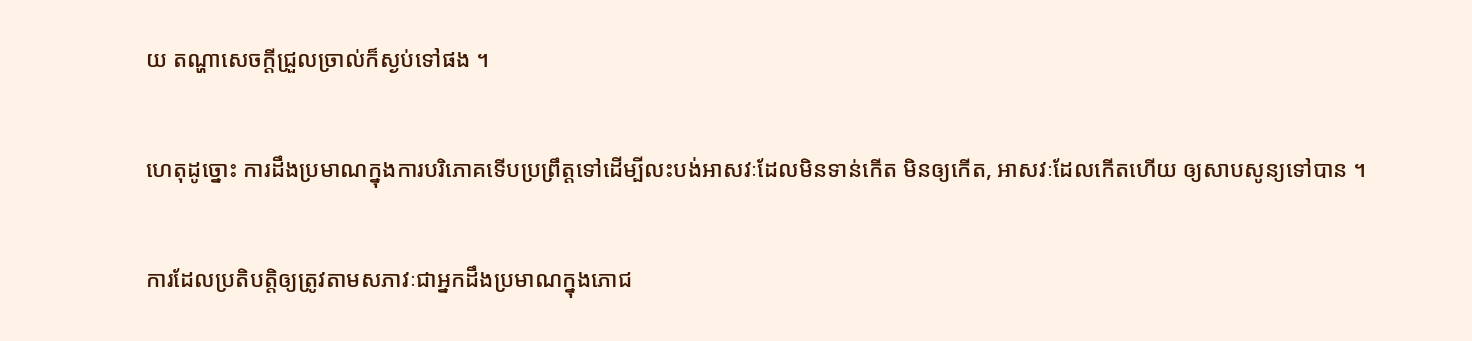យ តណ្ហាសេចក្ដីជ្រួលច្រាល់ក៏ស្ងប់ទៅផង ។

ហេតុដូច្នោះ ការដឹងប្រមាណក្នុងការបរិភោគទើបប្រព្រឹត្តទៅដើម្បីលះបង់អាសវៈដែលមិនទាន់កើត មិនឲ្យកើត, អាសវៈដែលកើតហើយ ឲ្យសាបសូន្យទៅបាន ។

ការដែលប្រតិបត្តិឲ្យត្រូវតាមសភាវៈជាអ្នកដឹងប្រមាណក្នុងភោជ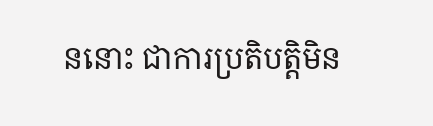ននោះ ជាការប្រតិបត្តិមិន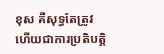ខុស គឺសុទ្ធតែត្រូវ ហើយជាការប្រតិបត្តិ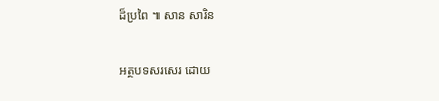ដ៏ប្រពៃ ៕ សាន សារិន

អត្ថបទសរសេរ ដោយ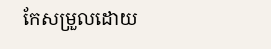កែសម្រួលដោយ